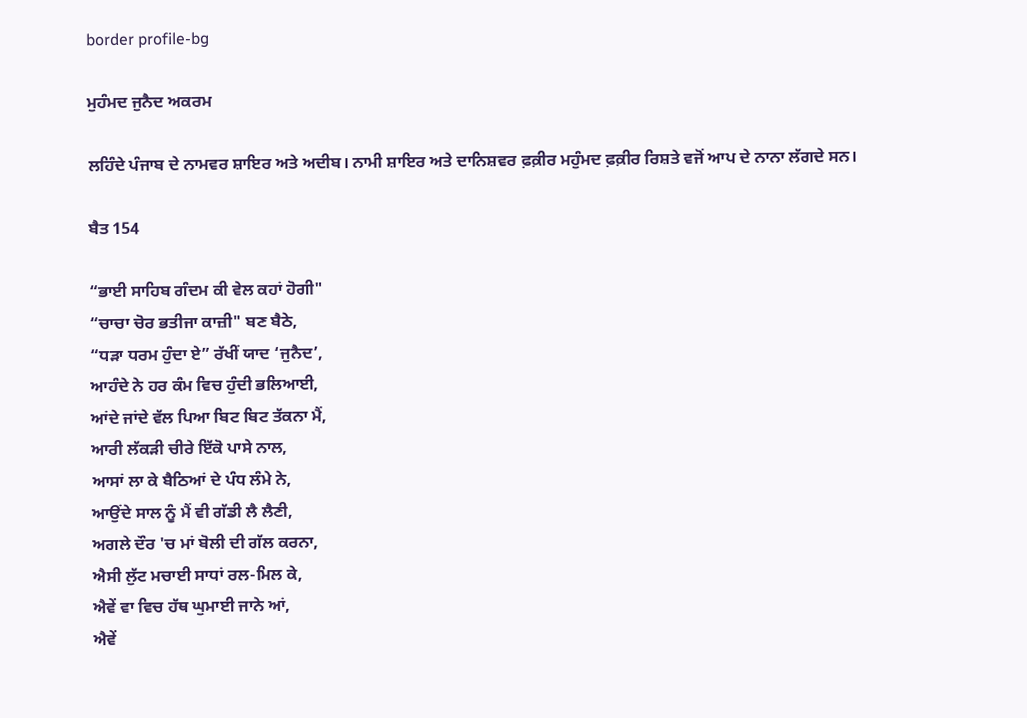border profile-bg

ਮੁਹੰਮਦ ਜੁਨੈਦ ਅਕਰਮ

ਲਹਿੰਦੇ ਪੰਜਾਬ ਦੇ ਨਾਮਵਰ ਸ਼ਾਇਰ ਅਤੇ ਅਦੀਬ। ਨਾਮੀ ਸ਼ਾਇਰ ਅਤੇ ਦਾਨਿਸ਼ਵਰ ਫ਼ਕ਼ੀਰ ਮਹੁੰਮਦ ਫ਼ਕ਼ੀਰ ਰਿਸ਼ਤੇ ਵਜੋਂ ਆਪ ਦੇ ਨਾਨਾ ਲੱਗਦੇ ਸਨ।

ਬੈਤ 154

“ਭਾਈ ਸਾਹਿਬ ਗੰਦਮ ਕੀ ਵੇਲ ਕਹਾਂ ਹੋਗੀ"
“ਚਾਚਾ ਚੋਰ ਭਤੀਜਾ ਕਾਜ਼ੀ" ਬਣ ਬੈਠੇ,
“ਧੜਾ ਧਰਮ ਹੁੰਦਾ ਏ” ਰੱਖੀਂ ਯਾਦ ‘ਜੁਨੈਦ’,
ਆਹੰਦੇ ਨੇ ਹਰ ਕੰਮ ਵਿਚ ਹੁੰਦੀ ਭਲਿਆਈ,
ਆਂਦੇ ਜਾਂਦੇ ਵੱਲ ਪਿਆ ਬਿਟ ਬਿਟ ਤੱਕਨਾ ਮੈਂ,
ਆਰੀ ਲੱਕੜੀ ਚੀਰੇ ਇੱਕੋ ਪਾਸੇ ਨਾਲ,
ਆਸਾਂ ਲਾ ਕੇ ਬੈਠਿਆਂ ਦੇ ਪੰਧ ਲੰਮੇ ਨੇ,
ਆਉਂਦੇ ਸਾਲ ਨੂੰ ਮੈਂ ਵੀ ਗੱਡੀ ਲੈ ਲੈਣੀ,
ਅਗਲੇ ਦੌਰ 'ਚ ਮਾਂ ਬੋਲੀ ਦੀ ਗੱਲ ਕਰਨਾ,
ਐਸੀ ਲੁੱਟ ਮਚਾਈ ਸਾਧਾਂ ਰਲ-ਮਿਲ ਕੇ,
ਐਵੇਂ ਵਾ ਵਿਚ ਹੱਥ ਘੁਮਾਈ ਜਾਨੇ ਆਂ,
ਐਵੇਂ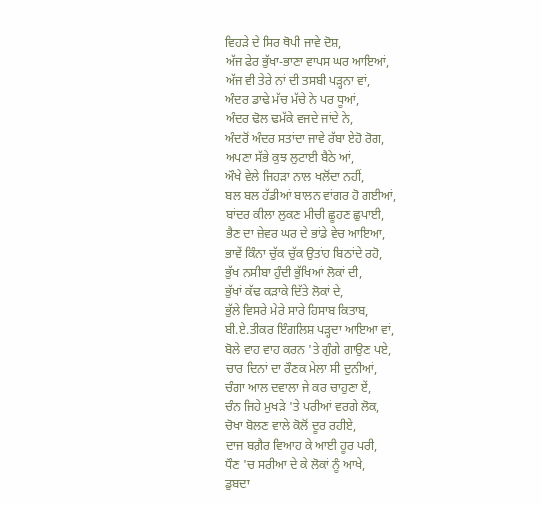ਵਿਹੜੇ ਦੇ ਸਿਰ ਥੋਪੀ ਜਾਵੇ ਦੋਸ਼,
ਅੱਜ ਫੇਰ ਭੁੱਖਾ-ਭਾਣਾ ਵਾਪਸ ਘਰ ਆਇਆਂ,
ਅੱਜ ਵੀ ਤੇਰੇ ਨਾਂ ਦੀ ਤਸਬੀ ਪੜ੍ਹਨਾ ਵਾਂ,
ਅੰਦਰ ਡਾਢੇ ਮੱਚ ਮੱਚੇ ਨੇ ਪਰ ਧੂਆਂ,
ਅੰਦਰ ਢੋਲ ਢਮੱਕੇ ਵਜਦੇ ਜਾਂਦੇ ਨੇ,
ਅੰਦਰੋਂ ਅੰਦਰ ਸਤਾਂਦਾ ਜਾਵੇ ਰੱਬਾ ਏਹੋ ਰੋਗ,
ਅਪਣਾ ਸੱਭੇ ਕੁਝ ਲੁਟਾਈ ਬੈਠੇ ਆਂ,
ਔਖੇ ਵੇਲੇ ਜਿਹੜਾ ਨਾਲ ਖਲੋਂਦਾ ਨਹੀਂ,
ਬਲ ਬਲ ਹੱਡੀਆਂ ਬਾਲਨ ਵਾਂਗਰ ਹੋ ਗਈਆਂ,
ਬਾਂਦਰ ਕੀਲਾ ਲੁਕਣ ਮੀਚੀ ਛੂਹਣ ਛੁਪਾਈ,
ਭੈਣ ਦਾ ਜ਼ੇਵਰ ਘਰ ਦੇ ਭਾਂਡੇ ਵੇਚ ਆਇਆ,
ਭਾਵੇਂ ਕਿੰਨਾ ਚੁੱਕ ਚੁੱਕ ਉਤਾਂਹ ਬਿਠਾਂਦੇ ਰਹੋ,
ਭੁੱਖ ਨਸੀਬਾ ਹੁੰਦੀ ਭੁੱਖਿਆਂ ਲੋਕਾਂ ਦੀ,
ਭੁੱਖਾਂ ਕੱਢ ਕੜਾਕੇ ਦਿੱਤੇ ਲੋਕਾਂ ਦੇ,
ਭੁੱਲੇ ਵਿਸਰੇ ਮੇਰੇ ਸਾਰੇ ਹਿਸਾਬ ਕਿਤਾਬ,
ਬੀ.ਏ.ਤੀਕਰ ਇੰਗਲਿਸ਼ ਪੜ੍ਹਦਾ ਆਇਆ ਵਾਂ,
ਬੋਲੇ ਵਾਹ ਵਾਹ ਕਰਨ 'ਤੇ ਗੁੰਗੇ ਗਾਉਣ ਪਏ,
ਚਾਰ ਦਿਨਾਂ ਦਾ ਰੌਣਕ ਮੇਲਾ ਸੀ ਦੁਨੀਆਂ,
ਚੰਗਾ ਆਲ ਦਵਾਲਾ ਜੇ ਕਰ ਚਾਹੁਣਾ ਏਂ,
ਚੰਨ ਜਿਹੇ ਮੁਖੜੇ 'ਤੇ ਪਰੀਆਂ ਵਰਗੇ ਲੋਕ,
ਚੋਖਾ ਬੋਲਣ ਵਾਲੇ ਕੋਲੋਂ ਦੂਰ ਰਹੀਏ,
ਦਾਜ ਬਗ਼ੈਰ ਵਿਆਹ ਕੇ ਆਈ ਹੂਰ ਪਰੀ,
ਧੌਣ 'ਚ ਸਰੀਆ ਦੇ ਕੇ ਲੋਕਾਂ ਨੂੰ ਆਖੇ,
ਡੁਬਦਾ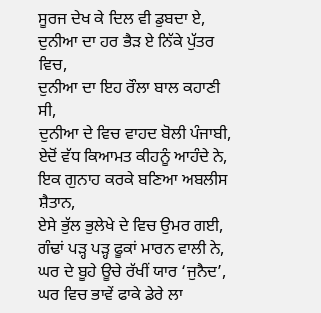ਸੂਰਜ ਦੇਖ ਕੇ ਦਿਲ ਵੀ ਡੁਬਦਾ ਏ,
ਦੁਨੀਆ ਦਾ ਹਰ ਭੈੜ ਏ ਨਿੱਕੇ ਪੁੱਤਰ ਵਿਚ,
ਦੁਨੀਆ ਦਾ ਇਹ ਰੌਲਾ ਬਾਲ ਕਹਾਣੀ ਸੀ,
ਦੁਨੀਆ ਦੇ ਵਿਚ ਵਾਹਦ ਬੋਲੀ ਪੰਜਾਬੀ,
ਏਦੋਂ ਵੱਧ ਕਿਆਮਤ ਕੀਹਨੂੰ ਆਹੰਦੇ ਨੇ,
ਇਕ ਗੁਨਾਹ ਕਰਕੇ ਬਣਿਆ ਅਬਲੀਸ ਸ਼ੈਤਾਨ,
ਏਸੇ ਭੁੱਲ ਭੁਲੇਖੇ ਦੇ ਵਿਚ ਉਮਰ ਗਈ,
ਗੰਢਾਂ ਪੜ੍ਹ ਪੜ੍ਹ ਫੂਕਾਂ ਮਾਰਨ ਵਾਲੀ ਨੇ,
ਘਰ ਦੇ ਬੂਹੇ ਊਚੇ ਰੱਖੀਂ ਯਾਰ ‘ਜੁਨੈਦ’,
ਘਰ ਵਿਚ ਭਾਵੇਂ ਫਾਕੇ ਡੇਰੇ ਲਾ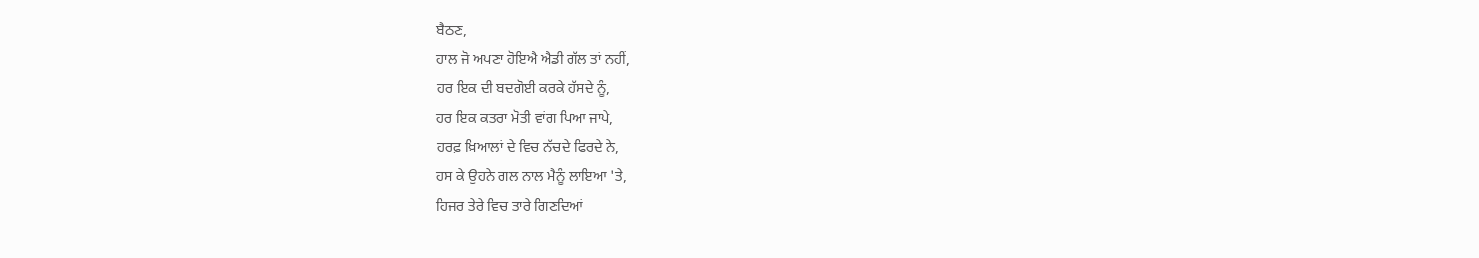ਬੈਠਣ,
ਹਾਲ ਜੋ ਅਪਣਾ ਹੋਇਐ ਐਡੀ ਗੱਲ ਤਾਂ ਨਹੀਂ,
ਹਰ ਇਕ ਦੀ ਬਦਗੋਈ ਕਰਕੇ ਹੱਸਦੇ ਨੂੰ,
ਹਰ ਇਕ ਕਤਰਾ ਮੋਤੀ ਵਾਂਗ ਪਿਆ ਜਾਪੇ,
ਹਰਫ਼ ਖ਼ਿਆਲਾਂ ਦੇ ਵਿਚ ਨੱਚਦੇ ਫਿਰਦੇ ਨੇ,
ਹਸ ਕੇ ਉਹਨੇ ਗਲ ਨਾਲ ਮੈਨੂੰ ਲਾਇਆ 'ਤੇ,
ਹਿਜਰ ਤੇਰੇ ਵਿਚ ਤਾਰੇ ਗਿਣਦਿਆਂ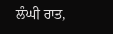ਲੰਘੀ ਰਾਤ,